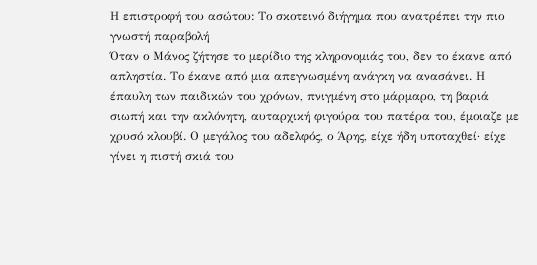Η επιστροφή του ασώτου: Το σκοτεινό διήγημα που ανατρέπει την πιο γνωστή παραβολή
Όταν ο Μάνος ζήτησε το μερίδιο της κληρονομιάς του, δεν το έκανε από απληστία. Το έκανε από μια απεγνωσμένη ανάγκη να ανασάνει. Η έπαυλη των παιδικών του χρόνων, πνιγμένη στο μάρμαρο, τη βαριά σιωπή και την ακλόνητη, αυταρχική φιγούρα του πατέρα του, έμοιαζε με χρυσό κλουβί. Ο μεγάλος του αδελφός, ο Άρης, είχε ήδη υποταχθεί· είχε γίνει η πιστή σκιά του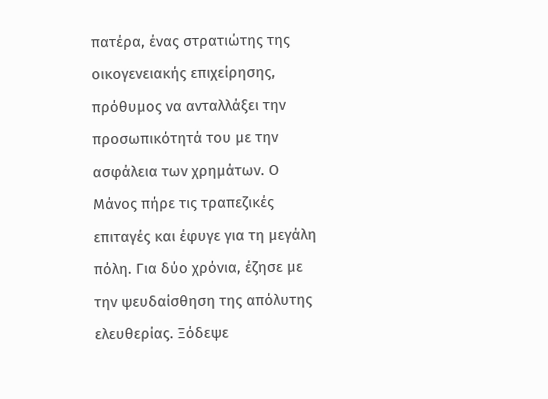πατέρα, ένας στρατιώτης της οικογενειακής επιχείρησης, πρόθυμος να ανταλλάξει την προσωπικότητά του με την ασφάλεια των χρημάτων. Ο Μάνος πήρε τις τραπεζικές επιταγές και έφυγε για τη μεγάλη πόλη. Για δύο χρόνια, έζησε με την ψευδαίσθηση της απόλυτης ελευθερίας. Ξόδεψε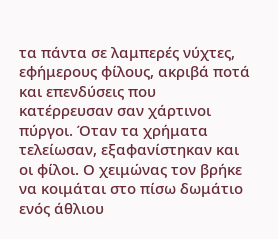τα πάντα σε λαμπερές νύχτες, εφήμερους φίλους, ακριβά ποτά και επενδύσεις που κατέρρευσαν σαν χάρτινοι πύργοι. Όταν τα χρήματα τελείωσαν, εξαφανίστηκαν και οι φίλοι. Ο χειμώνας τον βρήκε να κοιμάται στο πίσω δωμάτιο ενός άθλιου